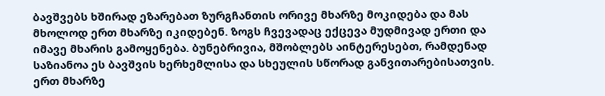ბავშვებს ხშირად ეზარებათ ზურგჩანთის ორივე მხარზე მოკიდება და მას მხოლოდ ერთ მხარზე იკიდებენ. ზოგს ჩვევადაც ექცევა მუდმივად ერთი და იმავე მხარის გამოყენება. ბუნებრივია, მშობლებს აინტერესებთ, რამდენად საზიანოა ეს ბავშვის ხერხემლისა და სხეულის სწორად განვითარებისათვის.
ერთ მხარზე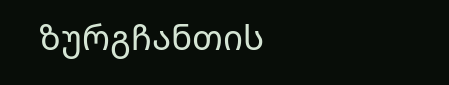ზურგჩანთის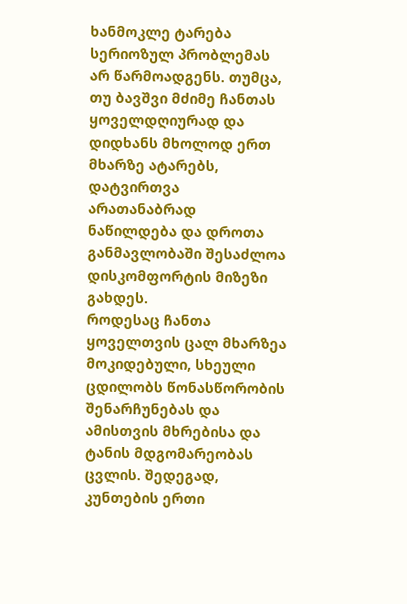ხანმოკლე ტარება სერიოზულ პრობლემას არ წარმოადგენს. თუმცა, თუ ბავშვი მძიმე ჩანთას ყოველდღიურად და დიდხანს მხოლოდ ერთ მხარზე ატარებს, დატვირთვა არათანაბრად ნაწილდება და დროთა განმავლობაში შესაძლოა დისკომფორტის მიზეზი გახდეს.
როდესაც ჩანთა ყოველთვის ცალ მხარზეა მოკიდებული, სხეული ცდილობს წონასწორობის შენარჩუნებას და ამისთვის მხრებისა და ტანის მდგომარეობას ცვლის. შედეგად, კუნთების ერთი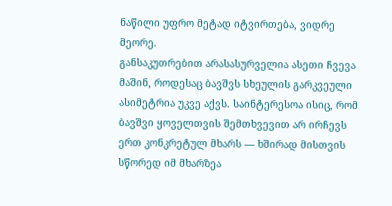ნაწილი უფრო მეტად იტვირთება, ვიდრე მეორე.
განსაკუთრებით არასასურველია ასეთი ჩვევა მაშინ, როდესაც ბავშვს სხეულის გარკვეული ასიმეტრია უკვე აქვს. საინტერესოა ისიც, რომ ბავშვი ყოველთვის შემთხვევით არ ირჩევს ერთ კონკრეტულ მხარს — ხშირად მისთვის სწორედ იმ მხარზეა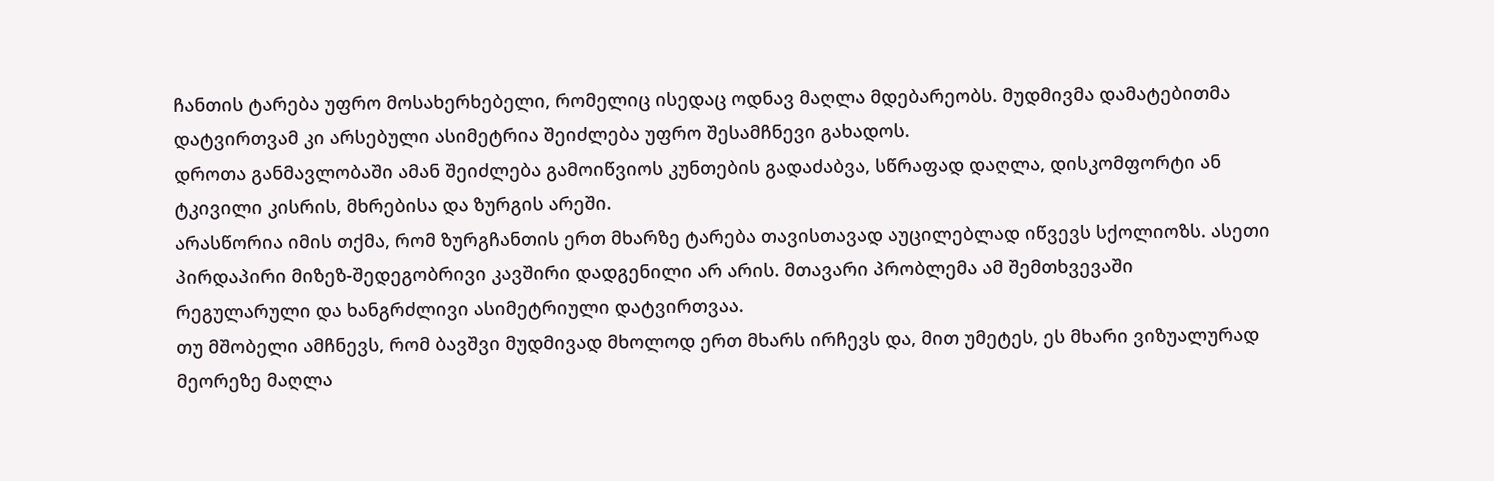ჩანთის ტარება უფრო მოსახერხებელი, რომელიც ისედაც ოდნავ მაღლა მდებარეობს. მუდმივმა დამატებითმა დატვირთვამ კი არსებული ასიმეტრია შეიძლება უფრო შესამჩნევი გახადოს.
დროთა განმავლობაში ამან შეიძლება გამოიწვიოს კუნთების გადაძაბვა, სწრაფად დაღლა, დისკომფორტი ან ტკივილი კისრის, მხრებისა და ზურგის არეში.
არასწორია იმის თქმა, რომ ზურგჩანთის ერთ მხარზე ტარება თავისთავად აუცილებლად იწვევს სქოლიოზს. ასეთი პირდაპირი მიზეზ-შედეგობრივი კავშირი დადგენილი არ არის. მთავარი პრობლემა ამ შემთხვევაში რეგულარული და ხანგრძლივი ასიმეტრიული დატვირთვაა.
თუ მშობელი ამჩნევს, რომ ბავშვი მუდმივად მხოლოდ ერთ მხარს ირჩევს და, მით უმეტეს, ეს მხარი ვიზუალურად მეორეზე მაღლა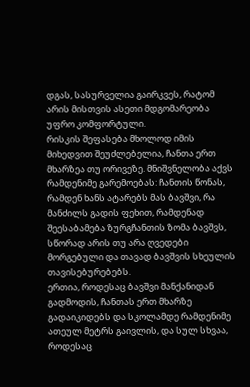დგას, სასურველია გაირკვეს, რატომ არის მისთვის ასეთი მდგომარეობა უფრო კომფორტული.
რისკის შეფასება მხოლოდ იმის მიხედვით შეუძლებელია, ჩანთა ერთ მხარზეა თუ ორივეზე. მნიშვნელობა აქვს რამდენიმე გარემოებას: ჩანთის წონას, რამდენ ხანს ატარებს მას ბავშვი, რა მანძილს გადის ფეხით, რამდენად შეესაბამება ზურგჩანთის ზომა ბავშვს, სწორად არის თუ არა ღვედები მორგებული და თავად ბავშვის სხეულის თავისებურებებს.
ერთია, როდესაც ბავშვი მანქანიდან გადმოდის, ჩანთას ერთ მხარზე გადაიკიდებს და სკოლამდე რამდენიმე ათეულ მეტრს გაივლის, და სულ სხვაა, როდესაც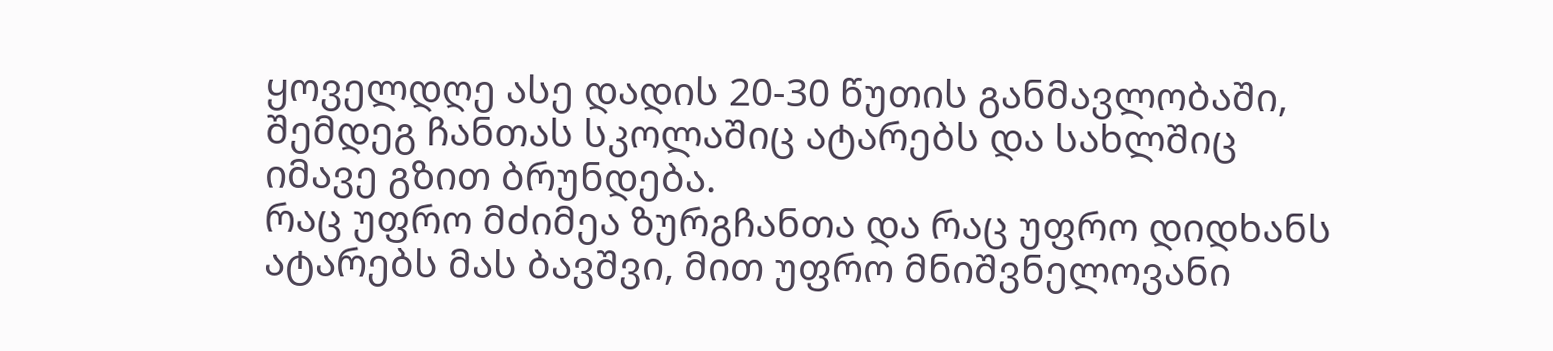ყოველდღე ასე დადის 20-30 წუთის განმავლობაში, შემდეგ ჩანთას სკოლაშიც ატარებს და სახლშიც იმავე გზით ბრუნდება.
რაც უფრო მძიმეა ზურგჩანთა და რაც უფრო დიდხანს ატარებს მას ბავშვი, მით უფრო მნიშვნელოვანი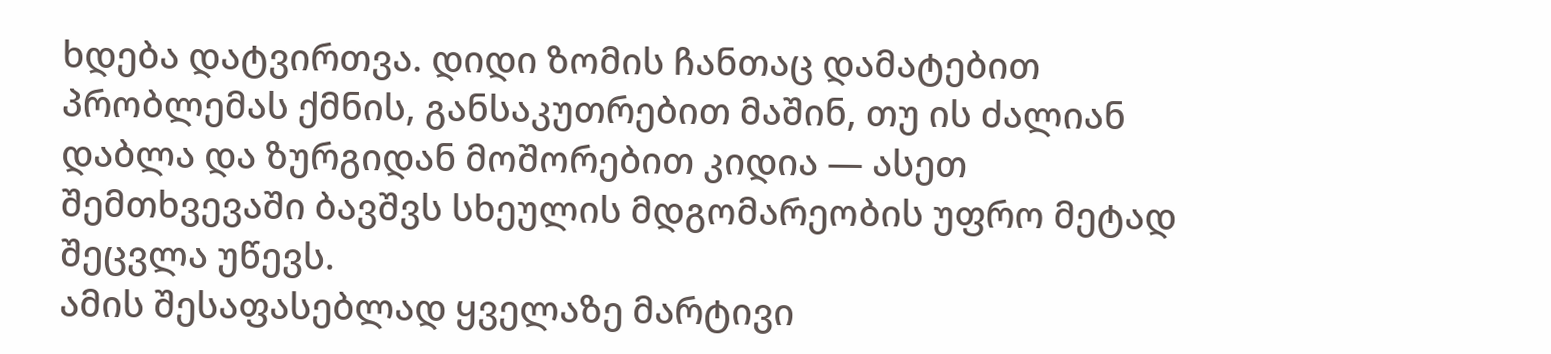ხდება დატვირთვა. დიდი ზომის ჩანთაც დამატებით პრობლემას ქმნის, განსაკუთრებით მაშინ, თუ ის ძალიან დაბლა და ზურგიდან მოშორებით კიდია — ასეთ შემთხვევაში ბავშვს სხეულის მდგომარეობის უფრო მეტად შეცვლა უწევს.
ამის შესაფასებლად ყველაზე მარტივი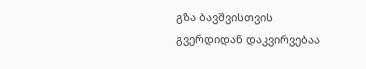გზა ბავშვისთვის გვერდიდან დაკვირვებაა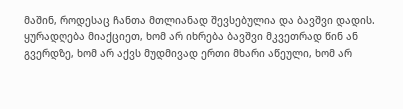მაშინ, როდესაც ჩანთა მთლიანად შევსებულია და ბავშვი დადის.
ყურადღება მიაქციეთ, ხომ არ იხრება ბავშვი მკვეთრად წინ ან გვერდზე, ხომ არ აქვს მუდმივად ერთი მხარი აწეული, ხომ არ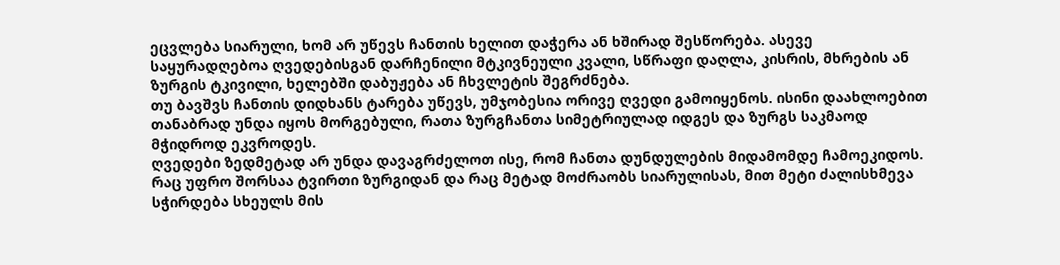ეცვლება სიარული, ხომ არ უწევს ჩანთის ხელით დაჭერა ან ხშირად შესწორება. ასევე საყურადღებოა ღვედებისგან დარჩენილი მტკივნეული კვალი, სწრაფი დაღლა, კისრის, მხრების ან ზურგის ტკივილი, ხელებში დაბუჟება ან ჩხვლეტის შეგრძნება.
თუ ბავშვს ჩანთის დიდხანს ტარება უწევს, უმჯობესია ორივე ღვედი გამოიყენოს. ისინი დაახლოებით თანაბრად უნდა იყოს მორგებული, რათა ზურგჩანთა სიმეტრიულად იდგეს და ზურგს საკმაოდ მჭიდროდ ეკვროდეს.
ღვედები ზედმეტად არ უნდა დავაგრძელოთ ისე, რომ ჩანთა დუნდულების მიდამომდე ჩამოეკიდოს. რაც უფრო შორსაა ტვირთი ზურგიდან და რაც მეტად მოძრაობს სიარულისას, მით მეტი ძალისხმევა სჭირდება სხეულს მის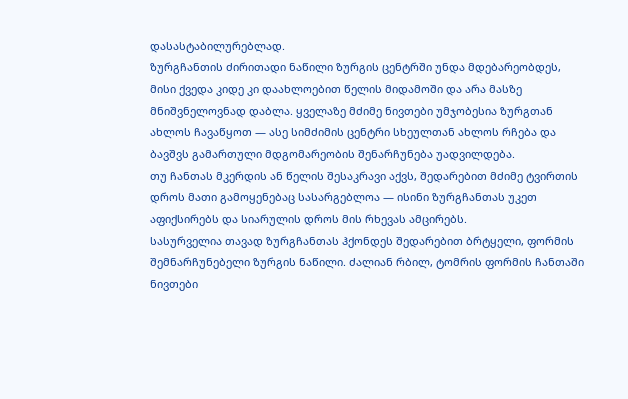დასასტაბილურებლად.
ზურგჩანთის ძირითადი ნაწილი ზურგის ცენტრში უნდა მდებარეობდეს, მისი ქვედა კიდე კი დაახლოებით წელის მიდამოში და არა მასზე მნიშვნელოვნად დაბლა. ყველაზე მძიმე ნივთები უმჯობესია ზურგთან ახლოს ჩავაწყოთ — ასე სიმძიმის ცენტრი სხეულთან ახლოს რჩება და ბავშვს გამართული მდგომარეობის შენარჩუნება უადვილდება.
თუ ჩანთას მკერდის ან წელის შესაკრავი აქვს, შედარებით მძიმე ტვირთის დროს მათი გამოყენებაც სასარგებლოა — ისინი ზურგჩანთას უკეთ აფიქსირებს და სიარულის დროს მის რხევას ამცირებს.
სასურველია თავად ზურგჩანთას ჰქონდეს შედარებით ბრტყელი, ფორმის შემნარჩუნებელი ზურგის ნაწილი. ძალიან რბილ, ტომრის ფორმის ჩანთაში ნივთები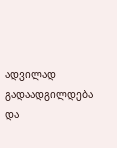ადვილად გადაადგილდება და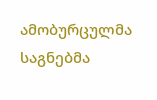ამობურცულმა საგნებმა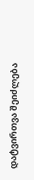დატვირთვა შეიძლება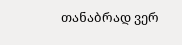თანაბრად ვერ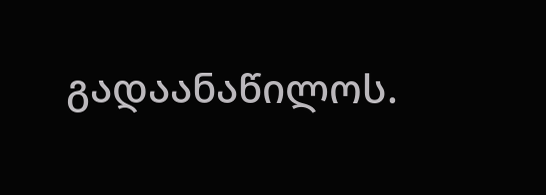გადაანაწილოს.